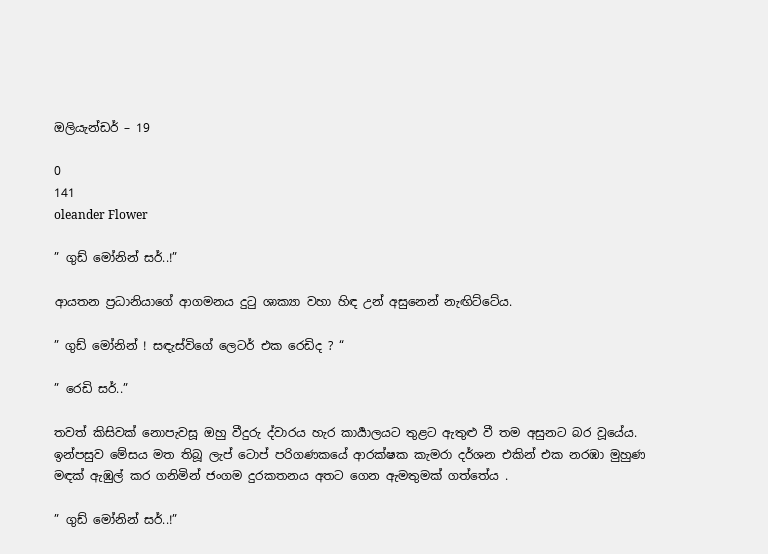ඔලියැන්ඩර් – 19

0
141
oleander Flower

” ගුඩ් මෝනින් සර්..!”

ආයතන ප්‍රධානියාගේ ආගමනය දුටු ශාක්‍යා වහා හිඳ උන් අසුනෙන් නැඟිට්ටේය.

” ගුඩ් මෝනින් ! සඳැස්විගේ ලෙටර් එක රෙඩිද ? “

” රෙඩි සර්..”

තවත් කිසිවක් නොපැවසූ ඔහු වීදුරු ද්වාරය හැර කාර්‍යාලයට තුළට ඇතුළු වී තම අසුනට බර වූයේය. ඉන්පසුව මේසය මත තිබූ ලැප් ටොප් පරිගණකයේ ආරක්ෂක කැමරා දර්ශන එකින් එක නරඹා මුහුණ මඳක් ඇඹුල් කර ගනිමින් ජංගම දුරකතනය අතට ගෙන ඇමතුමක් ගත්තේය .

” ගුඩ් මෝනින් සර්..!”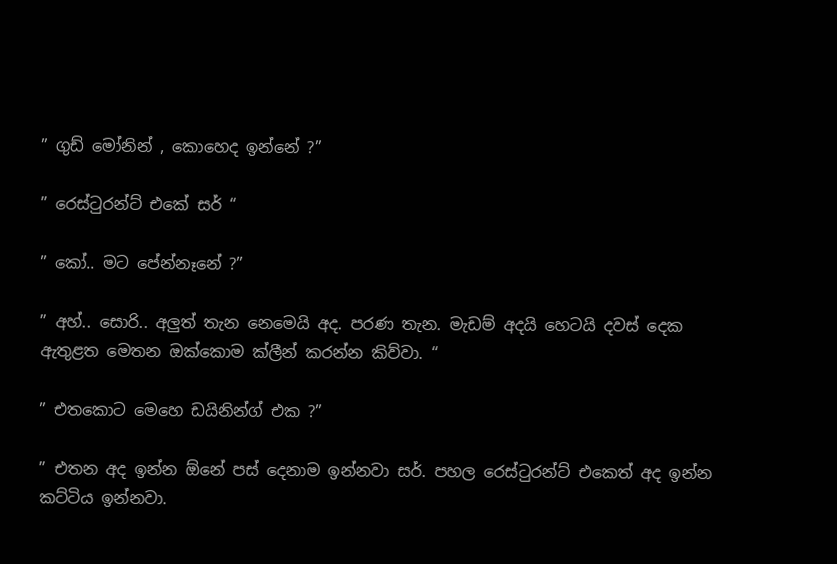” ගුඩ් මෝනින් , කොහෙද ඉන්නේ ?”

” රෙස්ටුරන්ට් එකේ සර් “

” කෝ.. මට පේන්නෑනේ ?”

” අහ්.. සොරි.. අලුත් තැන නෙමෙයි අද. පරණ තැන. මැඩම් අදයි හෙටයි දවස් දෙක ඇතුළත මෙතන ඔක්කොම ක්ලීන් කරන්න කිව්වා. “

” එතකොට මෙහෙ ඩයිනින්ග් එක ?”

” එතන අද ඉන්න ඕනේ පස් දෙනාම ඉන්නවා සර්. පහල රෙස්ටුරන්ට් එකෙත් අද ඉන්න කට්ටිය ඉන්නවා.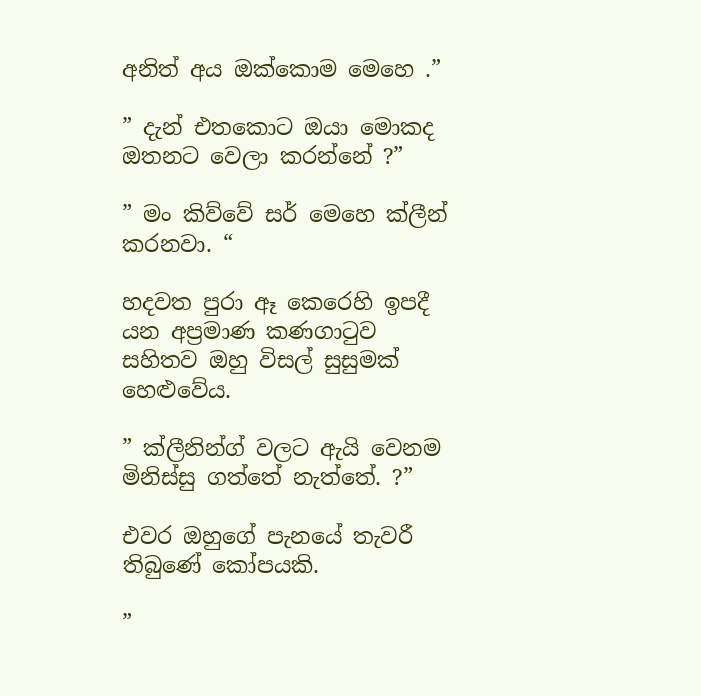අනිත් අය ඔක්කොම මෙහෙ .”

” දැන් එතකොට ඔයා මොකද ඔතනට වෙලා කරන්නේ ?”

” මං කිව්වේ සර් මෙහෙ ක්ලීන් කරනවා. “

හදවත පුරා ඈ කෙරෙහි ඉපදී යන අප්‍රමාණ කණගාටුව සහිතව ඔහු විසල් සුසුමක් හෙළුවේය.

” ක්ලීනින්ග් වලට ඇයි වෙනම මිනිස්සු ගත්තේ නැත්තේ. ?”

එවර ඔහුගේ පැනයේ තැවරී තිබුණේ කෝපයකි.

”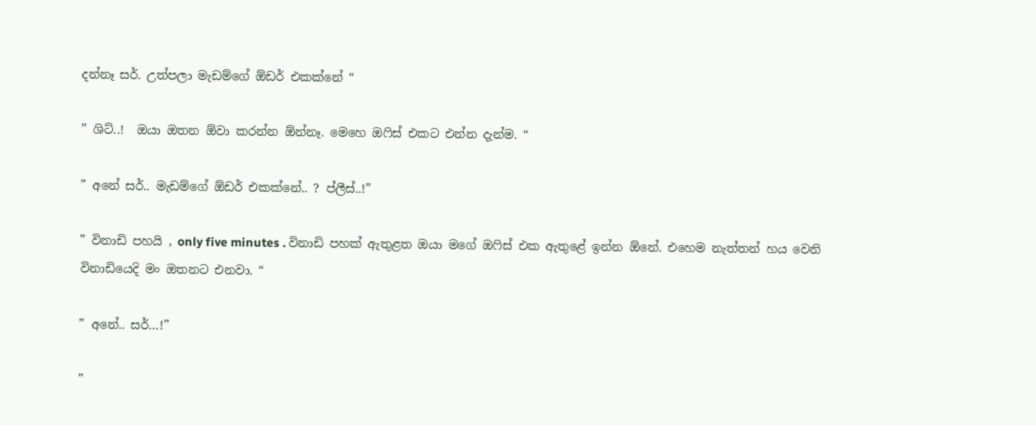දන්නෑ සර්. උත්පලා මැඩම්ගේ ඕඩර් එකක්නේ “

” ශිට්..!  ඔයා ඔතන ඕවා කරන්න ඕන්නෑ. මෙහෙ ඔෆිස් එකට එන්න දැන්ම. “

” අනේ සර්.. මැඩම්ගේ ඕඩර් එකක්නේ.. ? ප්ලීස්..!”

” විනාඩි පහයි , only five minutes . විනාඩි පහක් ඇතුළත ඔයා මගේ ඔෆිස් එක ඇතුළේ ඉන්න ඕනේ. එහෙම නැත්තන් හය වෙනි විනාඩියෙදි මං ඔතනට එනවා. “

” අනේ.. සර්…!”

”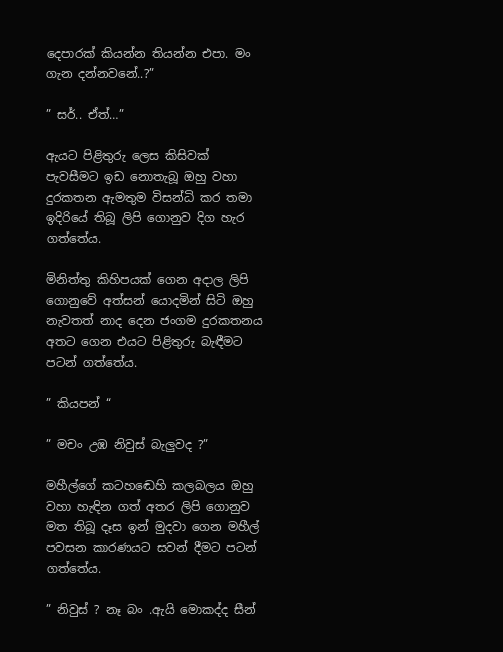දෙපාරක් කියන්න තියන්න එපා. මං ගැන දන්නවනේ..?”

” සර්.. ඒත්…”

ඇයට පිළිතුරු ලෙස කිසිවක් පැවසීමට ඉඩ නොතැබූ ඔහු වහා දුරකතන ඇමතුම විසන්ධි කර තමා ඉදිරියේ තිබූ ලිපි ගොනුව දිග හැර ගත්තේය.

මිනිත්තු කිහිපයක් ගෙන අදාල ලිපි ගොනුවේ අත්සන් යොදමින් සිටි ඔහු නැවතත් නාද දෙන ජංගම දුරකතනය අතට ගෙන එයට පිළිතුරු බැඳීමට පටන් ගත්තේය.

” කියපන් “

” මචං උඹ නිවුස් බැලුවද ?”

මහීල්ගේ කටහඬෙහි කලබලය ඔහු වහා හැඳින ගත් අතර ලිපි ගොනුව මත තිබූ දෑස ඉන් මුදවා ගෙන මහීල් පවසන කාරණයට සවන් දීමට පටන් ගත්තේය.

” නිවුස් ? නෑ බං .ඇයි මොකද්ද සීන්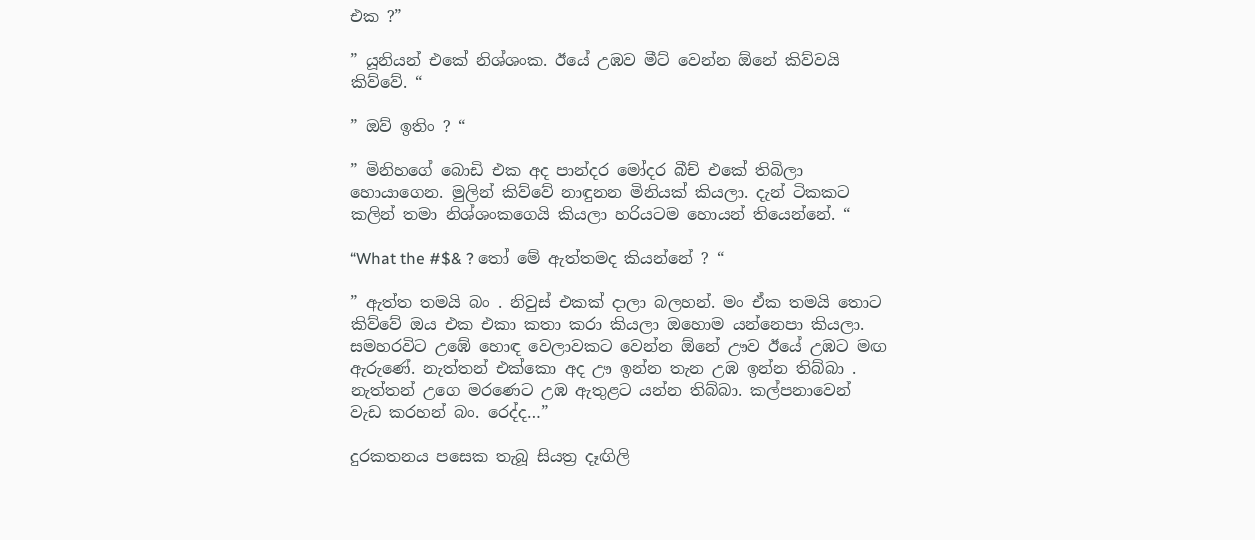එක ?”

” යූනියන් එකේ නිශ්ශංක. ඊයේ උඹව මීට් වෙන්න ඕනේ කිව්වයි කිව්වේ. “

” ඔව් ඉතිං ? “

” මිනිහගේ බොඩි එක අද පාන්දර මෝදර බීච් එකේ තිබිලා හොයාගෙන. මුලින් කිව්වේ නාඳුනන මිනියක් කියලා. දැන් ටිකකට කලින් තමා නිශ්ශංකගෙයි කියලා හරියටම හොයන් තියෙන්නේ. “

“What the #$& ? තෝ මේ ඇත්තමද කියන්නේ ? “

” ඇත්ත තමයි බං . නිවුස් එකක් දාලා බලහන්. මං ඒක තමයි තොට කිව්වේ ඔය එක එකා කතා කරා කියලා ඔහොම යන්නෙපා කියලා. සමහරවිට උඹේ හොඳ වෙලාවකට වෙන්න ඕනේ ඌව ඊයේ උඹට මඟ ඇරුණේ. නැත්තන් එක්කො අද ඌ ඉන්න තැන උඹ ඉන්න තිබ්බා . නැත්තන් උගෙ මරණෙට උඹ ඇතුළට යන්න තිබ්බා. කල්පනාවෙන් වැඩ කරහන් බං. රෙද්ද…”

දුරකතනය පසෙක තැබූ සියත්‍ර දෑඟිලි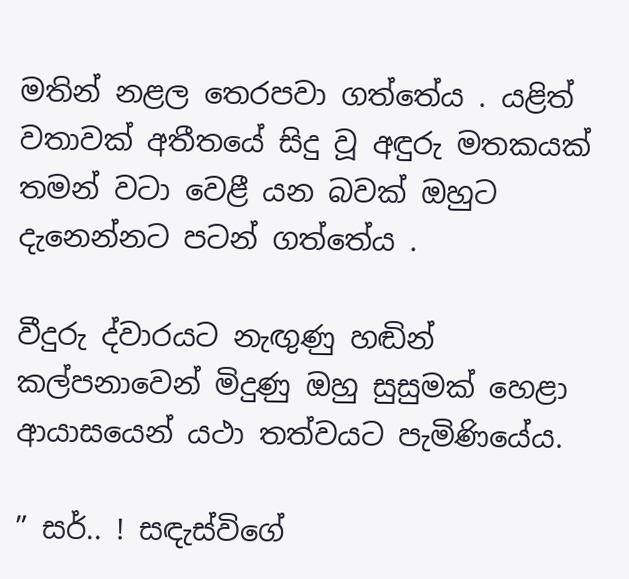මතින් නළල තෙරපවා ගත්තේය . යළිත් වතාවක් අතීතයේ සිදු වූ අඳුරු මතකයක් තමන් වටා වෙළී යන බවක් ඔහුට දැනෙන්නට පටන් ගත්තේය .

වීදුරු ද්වාරයට නැඟුණු හඬින් කල්පනාවෙන් මිදුණු ඔහු සුසුමක් හෙළා ආයාසයෙන් යථා තත්වයට පැමිණියේය.

” සර්.. ! සඳැස්විගේ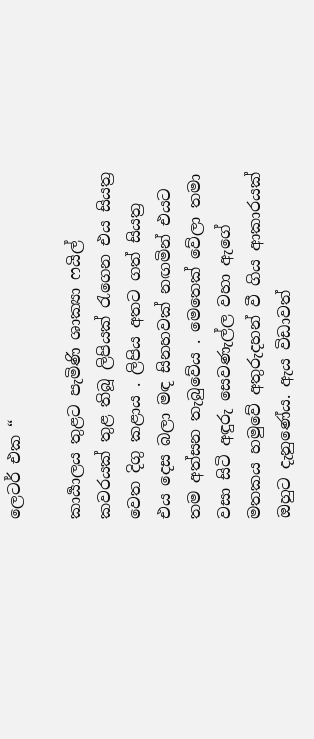ලෙටර් එක “

කාර්‍යාලය තුළට පැමිණි ශාක්‍යා ෆයිල් කවරයක් තුළ තිබූ ලිපියක් රැගෙන එය සියත්‍ර වෙත දිගු කළාය . ලිපිය අතට ගත් සියත්‍ර එය දෙස බලා මඳ සිනහවක් නඟමින් එයට තම අත්සන තැබුවේය . මෙතෙක් වේලා තමා වසා සිටි අඳුරු සෙවණැල්ල වහා ඇගේ මතකය හමුවේ අතුරුදහන් වී ගිය ආකාරයක් ඔහුට දැනුණේය. ඇය විඩාවත්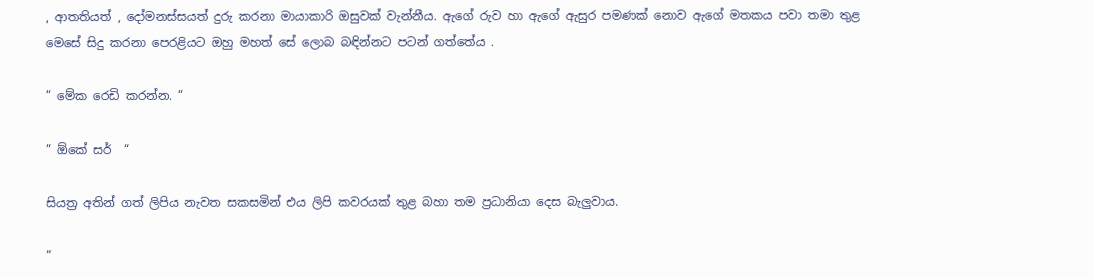, ආතතියත් , දෝමනස්සයත් දුරු කරනා මායාකාරි ඔසුවක් වැන්නීය. ඇගේ රුව හා ඇගේ ඇසුර පමණක් නොව ඇගේ මතකය පවා තමා තුළ මෙසේ සිදු කරනා පෙරළියට ඔහු මහත් සේ ලොබ බඳින්නට පටන් ගත්තේය .

” මේක රෙඩි කරන්න. “

” ඕකේ සර්  “

සියත්‍ර අතින් ගත් ලිපිය නැවත සකසමින් එය ලිපි කවරයක් තුළ බහා තම ප්‍රධානියා දෙස බැලුවාය.

”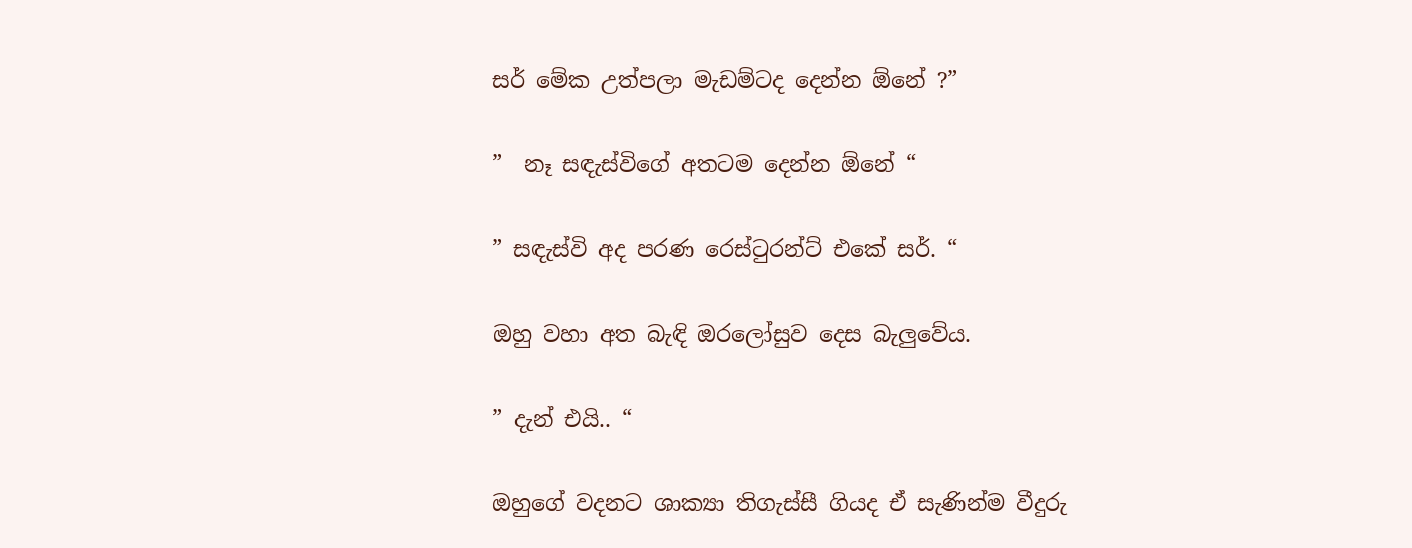සර් මේක උත්පලා මැඩම්ටද දෙන්න ඕනේ ?”

”  නෑ සඳැස්විගේ අතටම දෙන්න ඕනේ “

” සඳැස්වි අද පරණ රෙස්ටුරන්ට් එකේ සර්. “

ඔහු වහා අත බැඳි ඔරලෝසුව දෙස බැලුවේය.

” දැන් එයි.. “

ඔහුගේ වදනට ශාක්‍යා තිගැස්සී ගියද ඒ සැණින්ම වීදුරු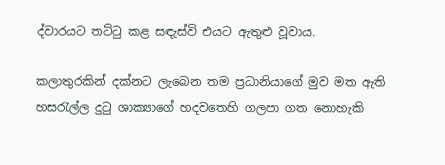ද්වාරයට තට්ටු කළ සඳැස්වි එයට ඇතුළු වූවාය.

කලාතුරකින් දක්නට ලැබෙන තම ප්‍රධානියාගේ මුව මත ඇති හසරැල්ල දුටු ශාක්‍යාගේ හදවතෙහි ගලපා ගත නොහැකි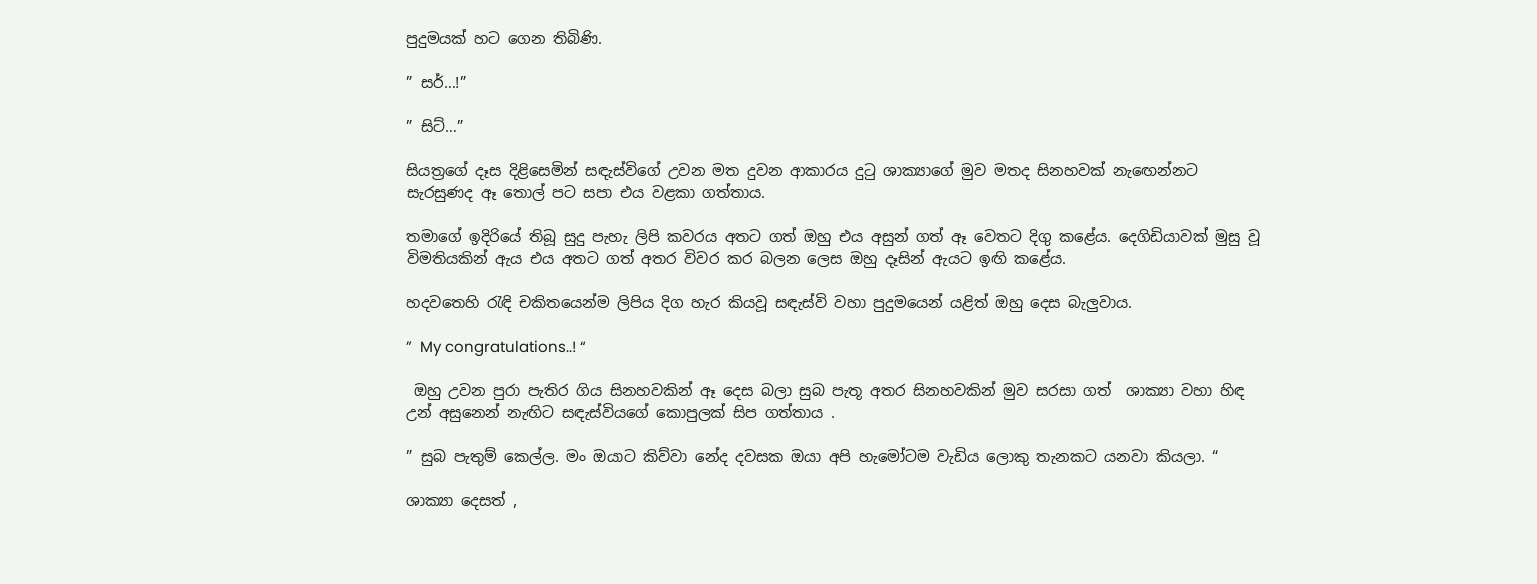පුදුමයක් හට ගෙන තිබිණි.

” සර්…!”

” සිට්…”

සියත්‍රගේ දෑස දිළිසෙමින් සඳැස්විගේ උවන මත දුවන ආකාරය දුටු ශාක්‍යාගේ මුව මතද සිනහවක් නැඟෙන්නට සැරසුණද ඈ තොල් පට සපා එය වළකා ගත්තාය.

තමාගේ ඉදිරියේ තිබූ සුදු පැහැ ලිපි කවරය අතට ගත් ඔහු එය අසුන් ගත් ඈ වෙතට දිගු කළේය. දෙගිඩියාවක් මුසු වූ විමතියකින් ඇය එය අතට ගත් අතර විවර කර බලන ලෙස ඔහු දෑසින් ඇයට ඉඟි කළේය.

හදවතෙහි රැඳි චකිතයෙන්ම ලිපිය දිග හැර කියවූ සඳැස්වි වහා පුදුමයෙන් යළිත් ඔහු දෙස බැලුවාය.

”  My congratulations..! “

 ඔහු උවන පුරා පැතිර ගිය සිනහවකින් ඈ දෙස බලා සුබ පැතූ අතර සිනහවකින් මුව සරසා ගත්  ශාක්‍යා වහා හිඳ උන් අසුනෙන් නැඟිට සඳැස්වියගේ කොපුලක් සිප ගත්තාය .

” සුබ පැතුම් කෙල්ල. මං ඔයාට කිව්වා නේද දවසක ඔයා අපි හැමෝටම වැඩිය ලොකු තැනකට යනවා කියලා. “

ශාක්‍යා දෙසත් ,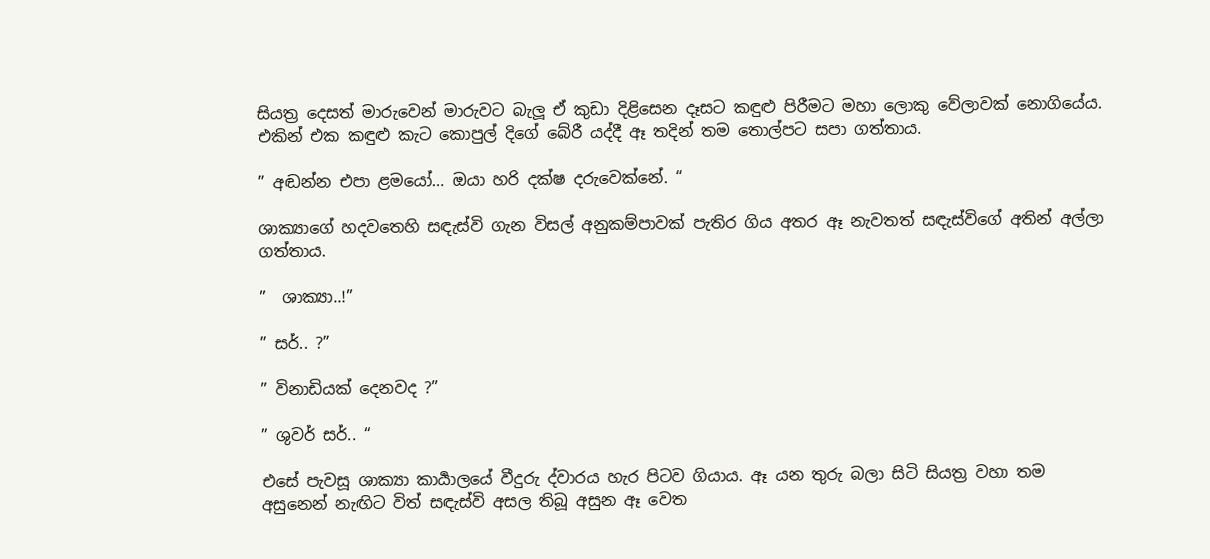සියත්‍ර දෙසත් මාරුවෙන් මාරුවට බැලූ ඒ කුඩා දිළිසෙන දෑසට කඳුළු පිරීමට මහා ලොකු වේලාවක් නොගියේය. එකින් එක කඳුළු කැට කොපුල් දිගේ බේරී යද්දී ඈ තදින් තම තොල්පට සපා ගත්තාය.

” අඬන්න එපා ළමයෝ… ඔයා හරි දක්ෂ දරුවෙක්නේ. “

ශාක්‍යාගේ හදවතෙහි සඳැස්වි ගැන විසල් අනුකම්පාවක් පැතිර ගිය අතර ඈ නැවතත් සඳැස්විගේ අතින් අල්ලා ගත්තාය.

”  ශාක්‍යා..!”

” සර්.. ?”

” විනාඩියක් දෙනවද ?”

” ශුවර් සර්.. “

එසේ පැවසූ ශාක්‍යා කාර්‍යාලයේ වීදුරු ද්වාරය හැර පිටව ගියාය. ඈ යන තුරු බලා සිටි සියත්‍ර වහා තම අසුනෙන් නැඟිට විත් සඳැස්වි අසල තිබූ අසුන ඈ වෙත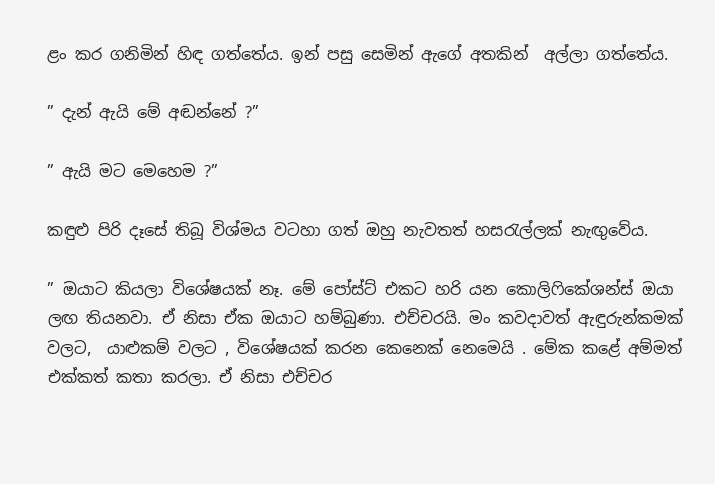ළං කර ගනිමින් හිඳ ගත්තේය. ඉන් පසු සෙමින් ඇගේ අතකින්  අල්ලා ගත්තේය.

” දැන් ඇයි මේ අඬන්නේ ?”

” ඇයි මට මෙහෙම ?”

කඳුළු පිරි දෑසේ තිබූ විශ්මය වටහා ගත් ඔහු නැවතත් හසරැල්ලක් නැඟුවේය.

” ඔයාට කියලා විශේෂයක් නෑ. මේ පෝස්ට් එකට හරි යන කොලිෆිකේශන්ස් ඔයා ලඟ තියනවා. ඒ නිසා ඒක ඔයාට හම්බුණා. එච්චරයි. මං කවදාවත් ඇඳුරුන්කමක් වලට,  යාළුකම් වලට , විශේෂයක් කරන කෙනෙක් නෙමෙයි . මේක කළේ අම්මත් එක්කත් කතා කරලා. ඒ නිසා එච්චර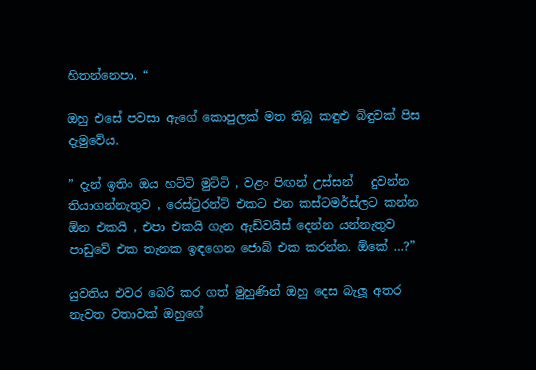හිතන්නෙපා. “

ඔහු එසේ පවසා ඇගේ කොපුලක් මත තිබූ කඳුළු බිඳුවක් පිස දැමුවේය.

” දැන් ඉතිං ඔය හට්ටි මුට්ටි , වළං පිඟන් උස්සන්   දුවන්න තියාගන්නැතුව , රෙස්ටුරන්ට් එකට එන කස්ටමර්ස්ලට කන්න ඕන එකයි , එපා එකයි ගැන ඇඩ්වයිස් දෙන්න යන්නැතුව  පාඩුවේ එක තැනක ඉඳගෙන ජොබ් එක කරන්න. ඕකේ …?”

යුවතිය එවර බෙරි කර ගත් මුහුණින් ඔහු දෙස බැලූ අතර නැවත වතාවක් ඔහුගේ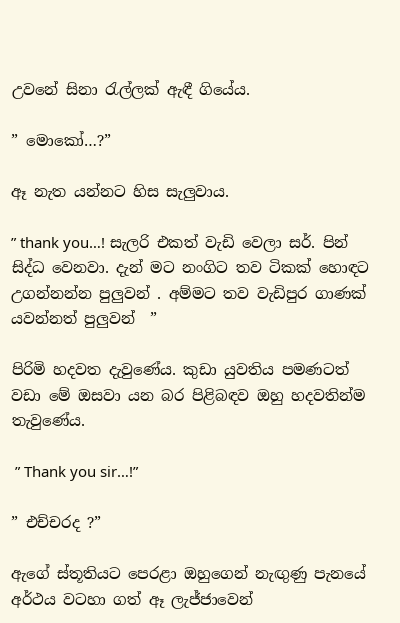උවනේ සිනා රැල්ලක් ඇඳී ගියේය.

” මොකෝ…?”

ඈ නැත යන්නට හිස සැලුවාය.

” thank you…! සැලරි එකත් වැඩි වෙලා සර්. පින් සිද්ධ වෙනවා. දැන් මට නංගිට තව ටිකක් හොඳට උගන්නන්න පුලුවන් . අම්මට තව වැඩිපුර ගාණක් යවන්නත් පුලුවන්  ”

පිරිමි හදවත දැවුණේය. කුඩා යුවතිය පමණටත් වඩා මේ ඔසවා යන බර පිළිබඳව ඔහු හදවතින්ම තැවුණේය.

 ” Thank you sir…!”

” එච්චරද ?”

ඇගේ ස්තූතියට පෙරළා ඔහුගෙන් නැඟුණු පැනයේ අර්ථය වටහා ගත් ඈ ලැජ්ජාවෙන්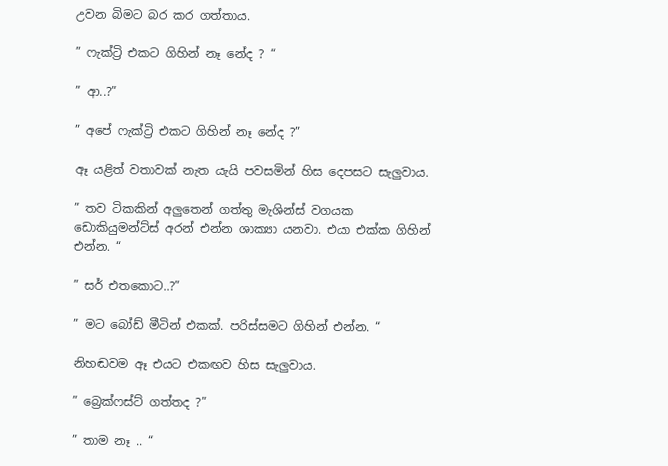උවන බිමට බර කර ගත්තාය.

” ෆැක්ට්‍රි එකට ගිහින් නෑ නේද ? “

” ආ..?”

” අපේ ෆැක්ට්‍රි එකට ගිහින් නෑ නේද ?”

ඈ යළිත් වතාවක් නැත යැයි පවසමින් හිස දෙපසට සැලුවාය.

” තව ටිකකින් අලුතෙන් ගත්තු මැශින්ස් වගයක ඩොකියුමන්ට්ස් අරන් එන්න ශාක්‍යා යනවා. එයා එක්ක ගිහින් එන්න. “

” සර් එතකොට..?”

” මට බෝඩ් මීටින් එකක්. පරිස්සමට ගිහින් එන්න. “

නිහඬවම ඈ එයට එකඟව හිස සැලුවාය.

” බ්‍රෙක්ෆස්ට් ගත්තද ?”

” තාම නෑ .. “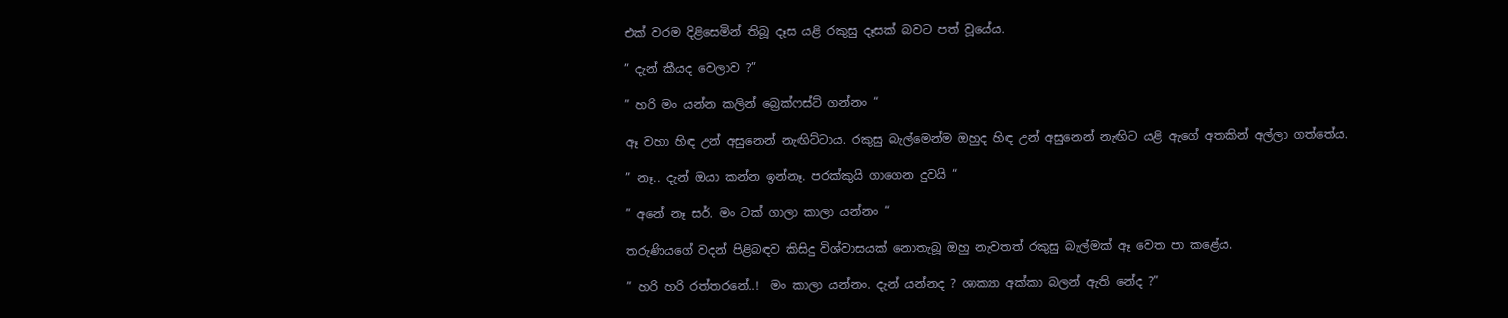එක් වරම දිළිසෙමින් තිබූ දෑස යළි රකුසු දෑසක් බවට පත් වූයේය.

” දැන් කීයද වෙලාව ?”

” හරි මං යන්න කලින් බ්‍රෙක්ෆස්ට් ගන්නං “

ඈ වහා හිඳ උන් අසුනෙන් නැඟිට්ටාය. රකුසු බැල්මෙන්ම ඔහුද හිඳ උන් අසුනෙන් නැඟිට යළි ඇගේ අතකින් අල්ලා ගත්තේය.

” නෑ.. දැන් ඔයා කන්න ඉන්නෑ. පරක්කුයි ගාගෙන දුවයි “

” අනේ නෑ සර්. මං ටක් ගාලා කාලා යන්නං “

තරුණියගේ වදන් පිළිබඳව කිසිදු විශ්වාසයක් නොතැබූ ඔහු නැවතත් රකුසු බැල්මක් ඈ වෙත පා කළේය.

” හරි හරි රත්තරනේ..!  මං කාලා යන්නං. දැන් යන්නද ? ශාක්‍යා අක්කා බලන් ඇති නේද ?”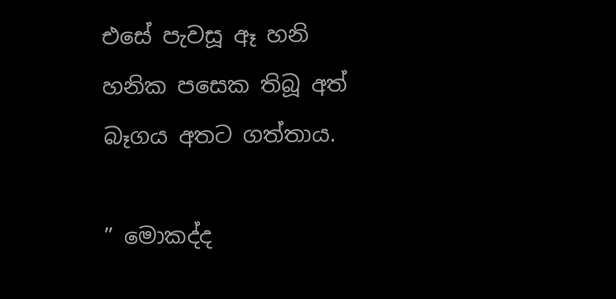එසේ පැවසූ ඈ හනි හනික පසෙක තිබූ අත් බෑගය අතට ගත්තාය.

” මොකද්ද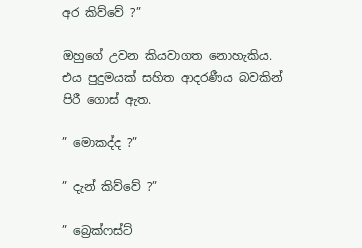අර කිව්වේ ?”

ඔහුගේ උවන කියවාගත නොහැකිය. එය පුදුමයක් සහිත ආදරණීය බවකින් පිරී ගොස් ඇත.

” මොකද්ද ?”

” දැන් කිව්වේ ?”

” බ්‍රෙක්ෆස්ට්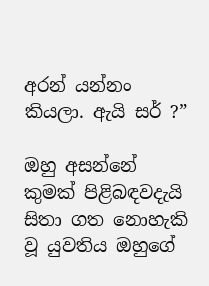අරන් යන්නං කියලා. ඇයි සර් ?”

ඔහු අසන්නේ කුමක් පිළිබඳවදැයි සිතා ගත නොහැකි වූ යුවතිය ඔහුගේ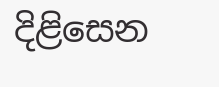දිළිසෙන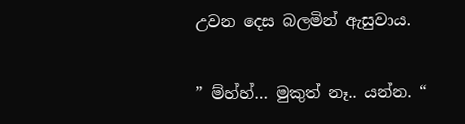උවන දෙස බලමින් ඇසුවාය.

” ම්හ්හ්… මුකුත් නෑ.. යන්න. “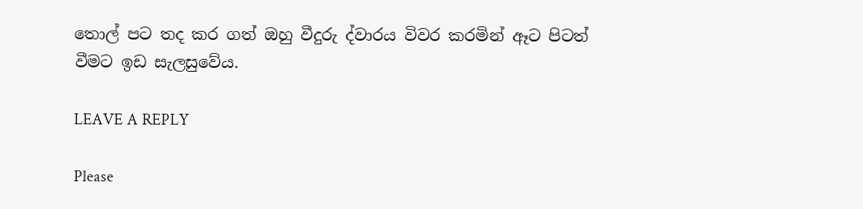තොල් පට තද කර ගත් ඔහු වීදුරු ද්වාරය විවර කරමින් ඈට පිටත් වීමට ඉඩ සැලසුවේය.

LEAVE A REPLY

Please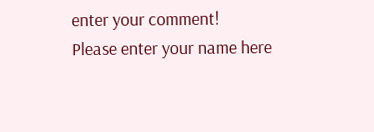enter your comment!
Please enter your name here